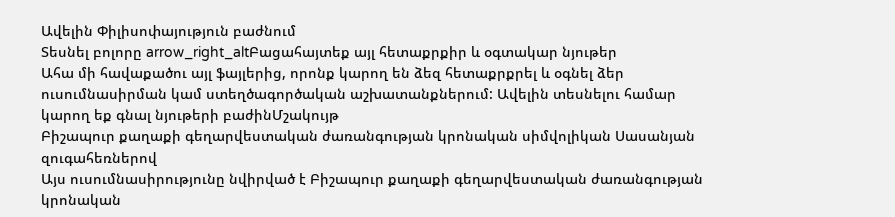Ավելին Փիլիսոփայություն բաժնում
Տեսնել բոլորը arrow_right_altԲացահայտեք այլ հետաքրքիր և օգտակար նյութեր
Ահա մի հավաքածու այլ ֆայլերից, որոնք կարող են ձեզ հետաքրքրել և օգնել ձեր ուսումնասիրման կամ ստեղծագործական աշխատանքներում: Ավելին տեսնելու համար կարող եք գնալ նյութերի բաժինՄշակույթ
Բիշապուր քաղաքի գեղարվեստական ժառանգության կրոնական սիմվոլիկան Սասանյան զուգահեռներով
Այս ուսումնասիրությունը նվիրված է Բիշապուր քաղաքի գեղարվեստական ժառանգության կրոնական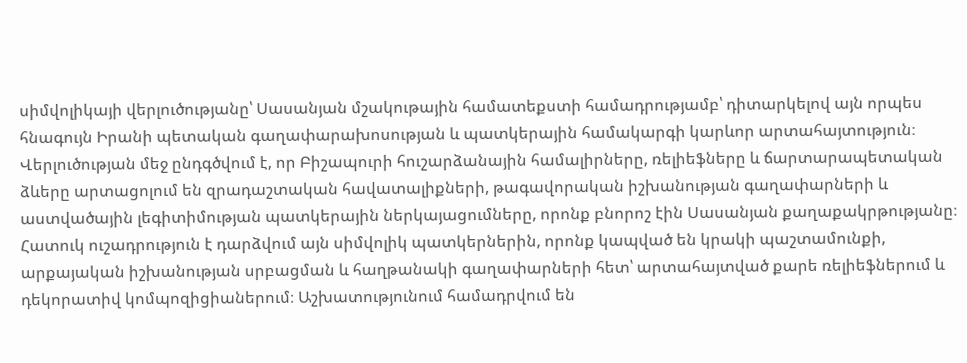սիմվոլիկայի վերլուծությանը՝ Սասանյան մշակութային համատեքստի համադրությամբ՝ դիտարկելով այն որպես հնագույն Իրանի պետական գաղափարախոսության և պատկերային համակարգի կարևոր արտահայտություն։ Վերլուծության մեջ ընդգծվում է, որ Բիշապուրի հուշարձանային համալիրները, ռելիեֆները և ճարտարապետական ձևերը արտացոլում են զրադաշտական հավատալիքների, թագավորական իշխանության գաղափարների և աստվածային լեգիտիմության պատկերային ներկայացումները, որոնք բնորոշ էին Սասանյան քաղաքակրթությանը։ Հատուկ ուշադրություն է դարձվում այն սիմվոլիկ պատկերներին, որոնք կապված են կրակի պաշտամունքի, արքայական իշխանության սրբացման և հաղթանակի գաղափարների հետ՝ արտահայտված քարե ռելիեֆներում և դեկորատիվ կոմպոզիցիաներում։ Աշխատությունում համադրվում են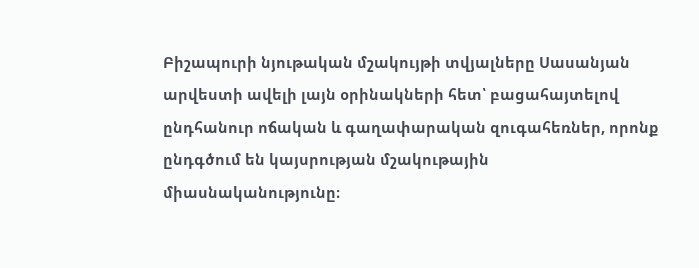Բիշապուրի նյութական մշակույթի տվյալները Սասանյան արվեստի ավելի լայն օրինակների հետ՝ բացահայտելով ընդհանուր ոճական և գաղափարական զուգահեռներ, որոնք ընդգծում են կայսրության մշակութային միասնականությունը։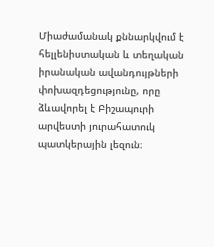Միաժամանակ քննարկվում է հելլենիստական և տեղական իրանական ավանդույթների փոխազդեցությունը, որը ձևավորել է Բիշապուրի արվեստի յուրահատուկ պատկերային լեզուն։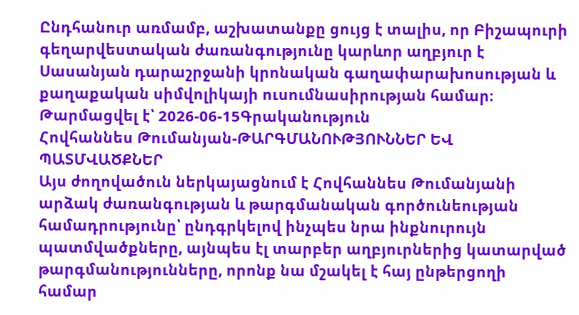Ընդհանուր առմամբ, աշխատանքը ցույց է տալիս, որ Բիշապուրի գեղարվեստական ժառանգությունը կարևոր աղբյուր է Սասանյան դարաշրջանի կրոնական գաղափարախոսության և քաղաքական սիմվոլիկայի ուսումնասիրության համար։
Թարմացվել է՝ 2026-06-15Գրականություն
Հովհաննես Թումանյան-ԹԱՐԳՄԱՆՈՒԹՅՈՒՆՆԵՐ ԵՎ ՊԱՏՄՎԱԾՔՆԵՐ
Այս ժողովածուն ներկայացնում է Հովհաննես Թումանյանի արձակ ժառանգության և թարգմանական գործունեության համադրությունը՝ ընդգրկելով ինչպես նրա ինքնուրույն պատմվածքները, այնպես էլ տարբեր աղբյուրներից կատարված թարգմանությունները, որոնք նա մշակել է հայ ընթերցողի համար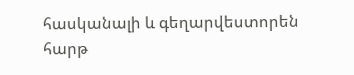հասկանալի և գեղարվեստորեն հարթ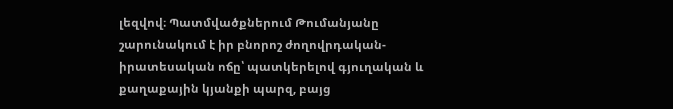լեզվով։ Պատմվածքներում Թումանյանը շարունակում է իր բնորոշ ժողովրդական-իրատեսական ոճը՝ պատկերելով գյուղական և քաղաքային կյանքի պարզ, բայց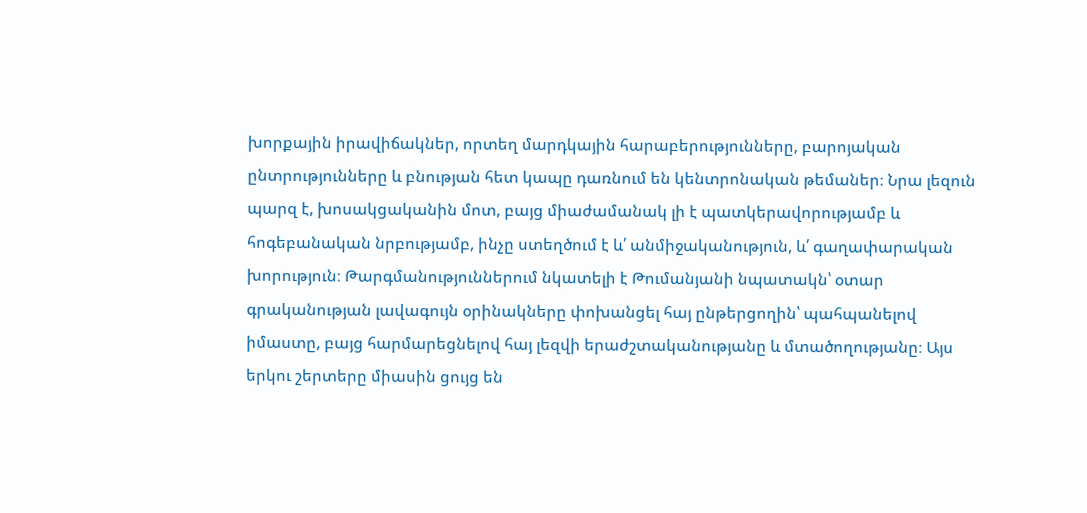խորքային իրավիճակներ, որտեղ մարդկային հարաբերությունները, բարոյական ընտրությունները և բնության հետ կապը դառնում են կենտրոնական թեմաներ։ Նրա լեզուն պարզ է, խոսակցականին մոտ, բայց միաժամանակ լի է պատկերավորությամբ և հոգեբանական նրբությամբ, ինչը ստեղծում է և՛ անմիջականություն, և՛ գաղափարական խորություն։ Թարգմանություններում նկատելի է Թումանյանի նպատակն՝ օտար գրականության լավագույն օրինակները փոխանցել հայ ընթերցողին՝ պահպանելով իմաստը, բայց հարմարեցնելով հայ լեզվի երաժշտականությանը և մտածողությանը։ Այս երկու շերտերը միասին ցույց են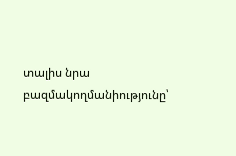տալիս նրա բազմակողմանիությունը՝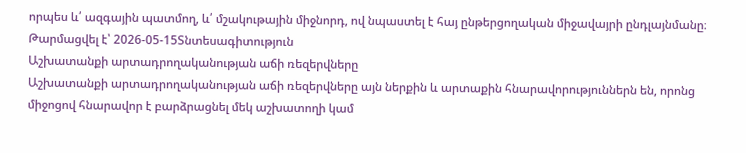որպես և՛ ազգային պատմող, և՛ մշակութային միջնորդ, ով նպաստել է հայ ընթերցողական միջավայրի ընդլայնմանը։
Թարմացվել է՝ 2026-05-15Տնտեսագիտություն
Աշխատանքի արտադրողականության աճի ռեզերվները
Աշխատանքի արտադրողականության աճի ռեզերվները այն ներքին և արտաքին հնարավորություններն են, որոնց միջոցով հնարավոր է բարձրացնել մեկ աշխատողի կամ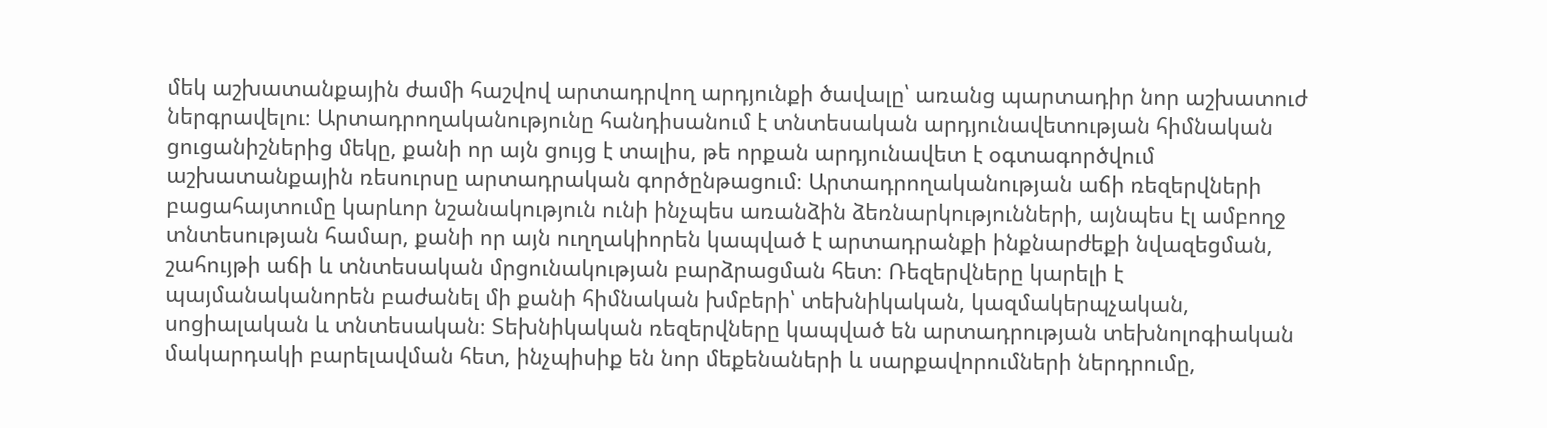մեկ աշխատանքային ժամի հաշվով արտադրվող արդյունքի ծավալը՝ առանց պարտադիր նոր աշխատուժ ներգրավելու։ Արտադրողականությունը հանդիսանում է տնտեսական արդյունավետության հիմնական ցուցանիշներից մեկը, քանի որ այն ցույց է տալիս, թե որքան արդյունավետ է օգտագործվում աշխատանքային ռեսուրսը արտադրական գործընթացում։ Արտադրողականության աճի ռեզերվների բացահայտումը կարևոր նշանակություն ունի ինչպես առանձին ձեռնարկությունների, այնպես էլ ամբողջ տնտեսության համար, քանի որ այն ուղղակիորեն կապված է արտադրանքի ինքնարժեքի նվազեցման, շահույթի աճի և տնտեսական մրցունակության բարձրացման հետ։ Ռեզերվները կարելի է պայմանականորեն բաժանել մի քանի հիմնական խմբերի՝ տեխնիկական, կազմակերպչական, սոցիալական և տնտեսական։ Տեխնիկական ռեզերվները կապված են արտադրության տեխնոլոգիական մակարդակի բարելավման հետ, ինչպիսիք են նոր մեքենաների և սարքավորումների ներդրումը,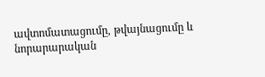ավտոմատացումը, թվայնացումը և նորարարական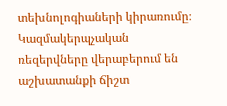տեխնոլոգիաների կիրառումը։ Կազմակերպչական ռեզերվները վերաբերում են աշխատանքի ճիշտ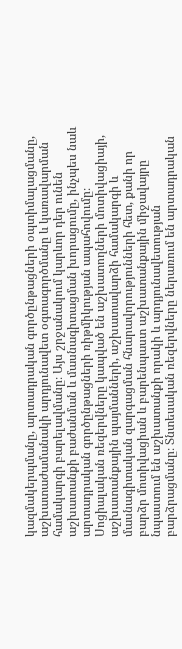կազմակերպմանը, արտադրական գործընթացների օպտիմալացմանը, աշխատաժամանակի արդյունավետ օգտագործմանը և կառավարման համակարգի բարելավմանը։ Այս շրջանակում կարևոր դեր ունեն աշխատանքի բաժանման և մասնագիտացման խորացումը, ինչպես նաև արտադրական գործընթացների ռիթմիկության ապահովումը։ Սոցիալական ռեզերվները կապված են աշխատողների մոտիվացիայի, աշխատանքային պայմանների, աշխատավարձի համակարգի և մասնագիտական զարգացման հնարավորությունների հետ, քանի որ բարձր մոտիվացիան և բարենպաստ աշխատանքային միջավայրը նպաստում են աշխատանքի որակի և արդյունավետության բարձրացմանը։ Տնտեսական ռեզերվները ներառում են արտադրական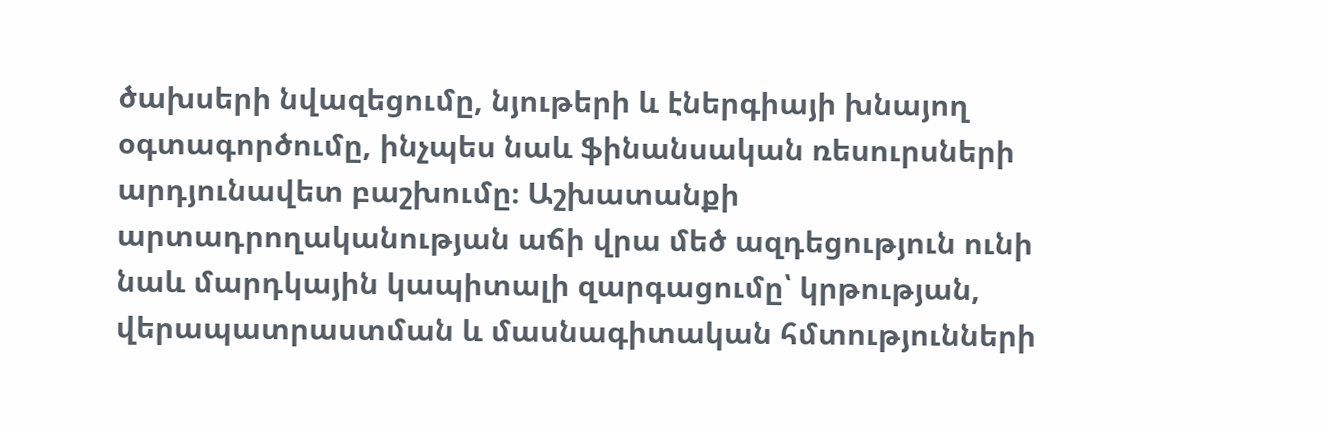ծախսերի նվազեցումը, նյութերի և էներգիայի խնայող օգտագործումը, ինչպես նաև ֆինանսական ռեսուրսների արդյունավետ բաշխումը։ Աշխատանքի արտադրողականության աճի վրա մեծ ազդեցություն ունի նաև մարդկային կապիտալի զարգացումը՝ կրթության, վերապատրաստման և մասնագիտական հմտությունների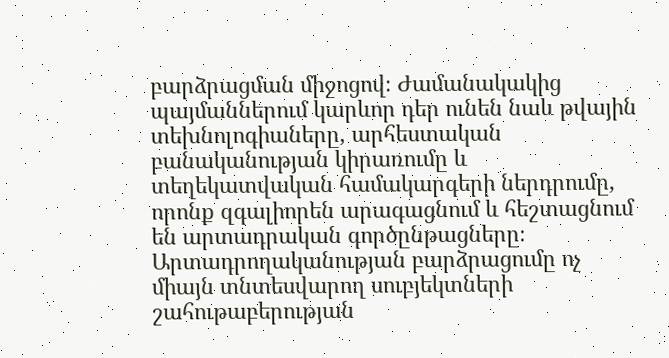բարձրացման միջոցով։ Ժամանակակից պայմաններում կարևոր դեր ունեն նաև թվային տեխնոլոգիաները, արհեստական բանականության կիրառումը և տեղեկատվական համակարգերի ներդրումը, որոնք զգալիորեն արագացնում և հեշտացնում են արտադրական գործընթացները։ Արտադրողականության բարձրացումը ոչ միայն տնտեսվարող սուբյեկտների շահութաբերության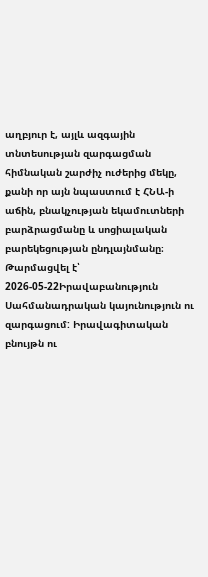աղբյուր է, այլև ազգային տնտեսության զարգացման հիմնական շարժիչ ուժերից մեկը, քանի որ այն նպաստում է ՀՆԱ-ի աճին, բնակչության եկամուտների բարձրացմանը և սոցիալական բարեկեցության ընդլայնմանը։
Թարմացվել է՝ 2026-05-22Իրավաբանություն
Սահմանադրական կայունություն ու զարգացում: Իրավագիտական բնույթն ու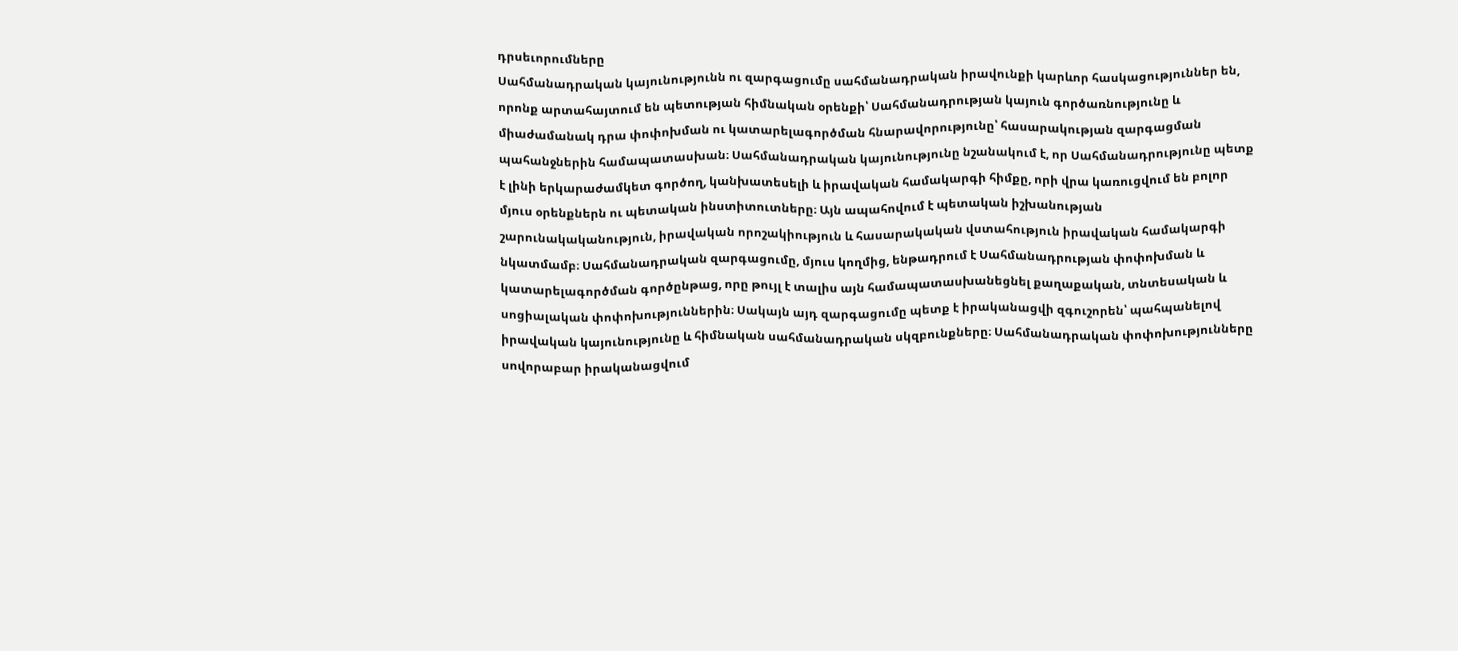դրսեւորումները
Սահմանադրական կայունությունն ու զարգացումը սահմանադրական իրավունքի կարևոր հասկացություններ են, որոնք արտահայտում են պետության հիմնական օրենքի՝ Սահմանադրության կայուն գործառնությունը և միաժամանակ դրա փոփոխման ու կատարելագործման հնարավորությունը՝ հասարակության զարգացման պահանջներին համապատասխան։ Սահմանադրական կայունությունը նշանակում է, որ Սահմանադրությունը պետք է լինի երկարաժամկետ գործող, կանխատեսելի և իրավական համակարգի հիմքը, որի վրա կառուցվում են բոլոր մյուս օրենքներն ու պետական ինստիտուտները։ Այն ապահովում է պետական իշխանության շարունակականություն, իրավական որոշակիություն և հասարակական վստահություն իրավական համակարգի նկատմամբ։ Սահմանադրական զարգացումը, մյուս կողմից, ենթադրում է Սահմանադրության փոփոխման և կատարելագործման գործընթաց, որը թույլ է տալիս այն համապատասխանեցնել քաղաքական, տնտեսական և սոցիալական փոփոխություններին։ Սակայն այդ զարգացումը պետք է իրականացվի զգուշորեն՝ պահպանելով իրավական կայունությունը և հիմնական սահմանադրական սկզբունքները։ Սահմանադրական փոփոխությունները սովորաբար իրականացվում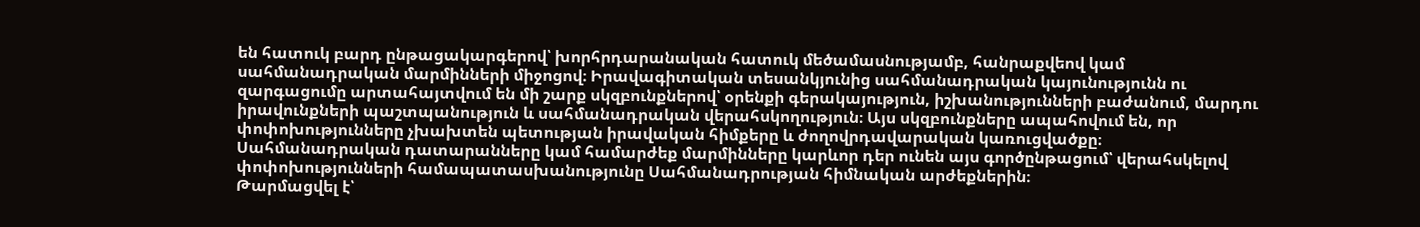են հատուկ բարդ ընթացակարգերով՝ խորհրդարանական հատուկ մեծամասնությամբ, հանրաքվեով կամ սահմանադրական մարմինների միջոցով։ Իրավագիտական տեսանկյունից սահմանադրական կայունությունն ու զարգացումը արտահայտվում են մի շարք սկզբունքներով՝ օրենքի գերակայություն, իշխանությունների բաժանում, մարդու իրավունքների պաշտպանություն և սահմանադրական վերահսկողություն։ Այս սկզբունքները ապահովում են, որ փոփոխությունները չխախտեն պետության իրավական հիմքերը և ժողովրդավարական կառուցվածքը։ Սահմանադրական դատարանները կամ համարժեք մարմինները կարևոր դեր ունեն այս գործընթացում՝ վերահսկելով փոփոխությունների համապատասխանությունը Սահմանադրության հիմնական արժեքներին։
Թարմացվել է՝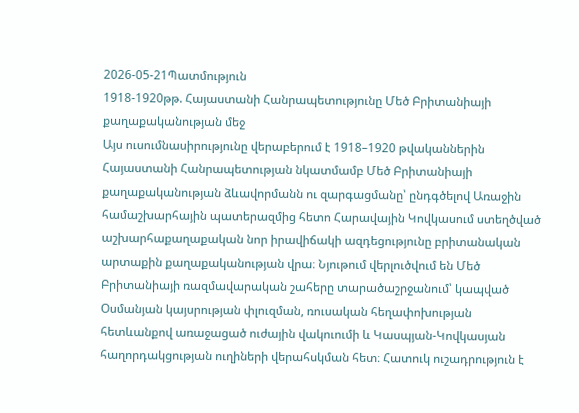2026-05-21Պատմություն
1918-1920թթ. Հայաստանի Հանրապետությունը Մեծ Բրիտանիայի քաղաքականության մեջ
Այս ուսումնասիրությունը վերաբերում է 1918–1920 թվականներին Հայաստանի Հանրապետության նկատմամբ Մեծ Բրիտանիայի քաղաքականության ձևավորմանն ու զարգացմանը՝ ընդգծելով Առաջին համաշխարհային պատերազմից հետո Հարավային Կովկասում ստեղծված աշխարհաքաղաքական նոր իրավիճակի ազդեցությունը բրիտանական արտաքին քաղաքականության վրա։ Նյութում վերլուծվում են Մեծ Բրիտանիայի ռազմավարական շահերը տարածաշրջանում՝ կապված Օսմանյան կայսրության փլուզման, ռուսական հեղափոխության հետևանքով առաջացած ուժային վակուումի և Կասպյան-Կովկասյան հաղորդակցության ուղիների վերահսկման հետ։ Հատուկ ուշադրություն է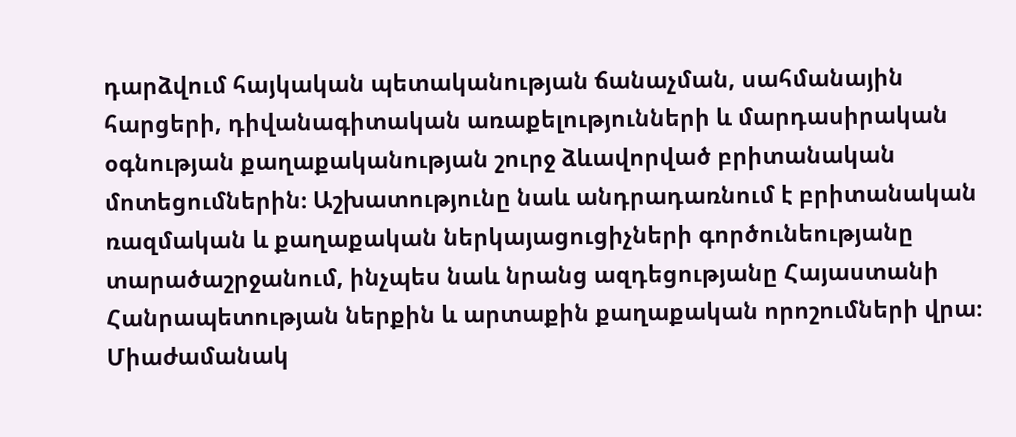դարձվում հայկական պետականության ճանաչման, սահմանային հարցերի, դիվանագիտական առաքելությունների և մարդասիրական օգնության քաղաքականության շուրջ ձևավորված բրիտանական մոտեցումներին։ Աշխատությունը նաև անդրադառնում է բրիտանական ռազմական և քաղաքական ներկայացուցիչների գործունեությանը տարածաշրջանում, ինչպես նաև նրանց ազդեցությանը Հայաստանի Հանրապետության ներքին և արտաքին քաղաքական որոշումների վրա։ Միաժամանակ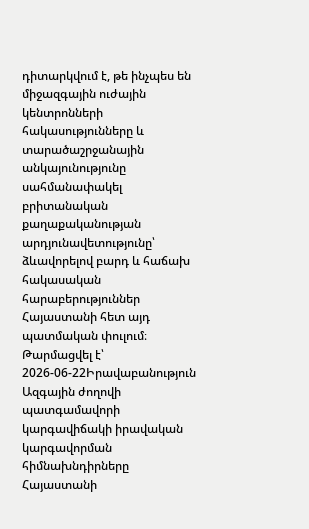դիտարկվում է, թե ինչպես են միջազգային ուժային կենտրոնների հակասությունները և տարածաշրջանային անկայունությունը սահմանափակել բրիտանական քաղաքականության արդյունավետությունը՝ ձևավորելով բարդ և հաճախ հակասական հարաբերություններ Հայաստանի հետ այդ պատմական փուլում։
Թարմացվել է՝ 2026-06-22Իրավաբանություն
Ազգային ժողովի պատգամավորի կարգավիճակի իրավական կարգավորման հիմնախնդիրները Հայաստանի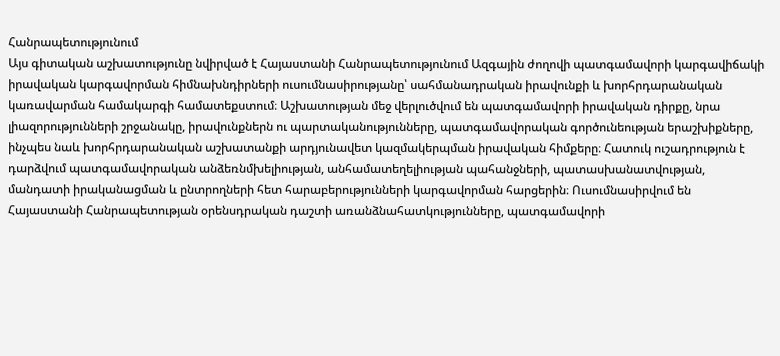Հանրապետությունում
Այս գիտական աշխատությունը նվիրված է Հայաստանի Հանրապետությունում Ազգային ժողովի պատգամավորի կարգավիճակի իրավական կարգավորման հիմնախնդիրների ուսումնասիրությանը՝ սահմանադրական իրավունքի և խորհրդարանական կառավարման համակարգի համատեքստում։ Աշխատության մեջ վերլուծվում են պատգամավորի իրավական դիրքը, նրա լիազորությունների շրջանակը, իրավունքներն ու պարտականությունները, պատգամավորական գործունեության երաշխիքները, ինչպես նաև խորհրդարանական աշխատանքի արդյունավետ կազմակերպման իրավական հիմքերը։ Հատուկ ուշադրություն է դարձվում պատգամավորական անձեռնմխելիության, անհամատեղելիության պահանջների, պատասխանատվության, մանդատի իրականացման և ընտրողների հետ հարաբերությունների կարգավորման հարցերին։ Ուսումնասիրվում են Հայաստանի Հանրապետության օրենսդրական դաշտի առանձնահատկությունները, պատգամավորի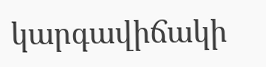կարգավիճակի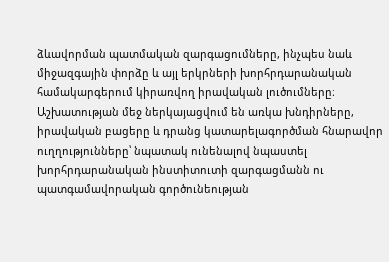ձևավորման պատմական զարգացումները, ինչպես նաև միջազգային փորձը և այլ երկրների խորհրդարանական համակարգերում կիրառվող իրավական լուծումները։ Աշխատության մեջ ներկայացվում են առկա խնդիրները, իրավական բացերը և դրանց կատարելագործման հնարավոր ուղղությունները՝ նպատակ ունենալով նպաստել խորհրդարանական ինստիտուտի զարգացմանն ու պատգամավորական գործունեության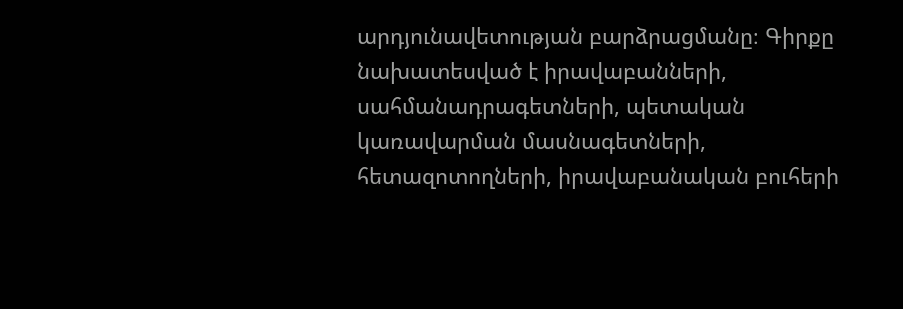արդյունավետության բարձրացմանը։ Գիրքը նախատեսված է իրավաբանների, սահմանադրագետների, պետական կառավարման մասնագետների, հետազոտողների, իրավաբանական բուհերի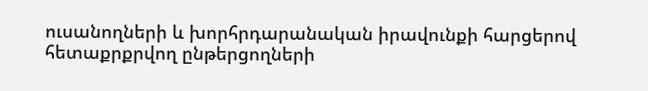ուսանողների և խորհրդարանական իրավունքի հարցերով հետաքրքրվող ընթերցողների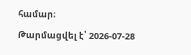համար։
Թարմացվել է՝ 2026-07-28